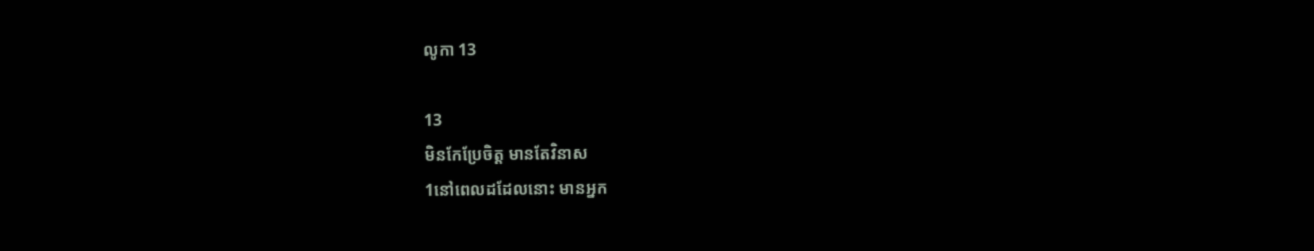លូកា 13

13
មិនកែប្រែចិត្ត មានតែវិនាស
1នៅពេលដដែលនោះ មានអ្នក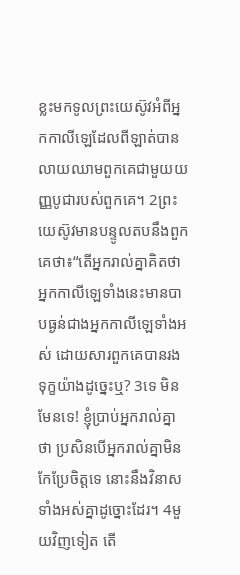ខ្លះមកទូលព្រះយេស៊ូវអំពីអ្នកកាលីឡេដែលពីឡាត់បានលាយឈាមពួកគេជាមួយយញ្ញបូជារបស់ពួកគេ។ 2ព្រះយេស៊ូវមានបន្ទូលតបនឹងពួកគេថា៖“តើអ្នករាល់គ្នាគិតថា អ្នកកាលីឡេទាំងនេះមានបាបធ្ងន់ជាងអ្នកកាលីឡេទាំងអស់ ដោយសារពួកគេបានរងទុក្ខយ៉ាងដូច្នេះឬ? 3ទេ មិនមែនទេ! ខ្ញុំប្រាប់អ្នករាល់គ្នាថា ប្រសិនបើអ្នករាល់គ្នាមិនកែប្រែចិត្តទេ នោះនឹងវិនាសទាំងអស់គ្នាដូច្នោះដែរ។ 4មួយវិញទៀត តើ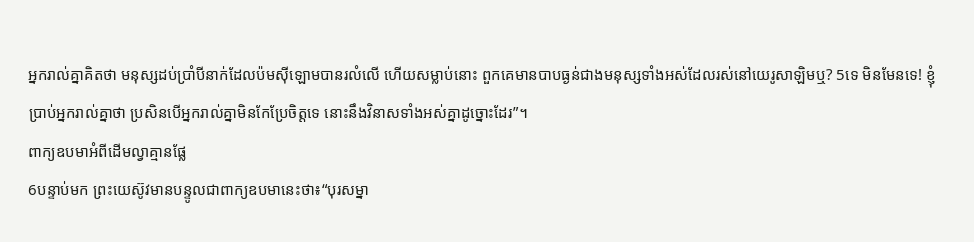អ្នករាល់គ្នាគិតថា មនុស្សដប់ប្រាំបីនាក់ដែលប៉មស៊ីឡោមបានរលំលើ ហើយសម្លាប់នោះ ពួកគេមានបាបធ្ងន់ជាងមនុស្សទាំងអស់ដែលរស់នៅយេរូសាឡិមឬ? 5ទេ មិនមែនទេ! ខ្ញុំប្រាប់អ្នករាល់គ្នាថា ប្រសិនបើអ្នករាល់គ្នាមិនកែប្រែចិត្តទេ នោះនឹងវិនាសទាំងអស់គ្នាដូច្នោះដែរ”។
ពាក្យឧបមាអំពីដើមល្វាគ្មានផ្លែ
6បន្ទាប់មក ព្រះយេស៊ូវមានបន្ទូលជាពាក្យឧបមានេះថា៖“បុរសម្នា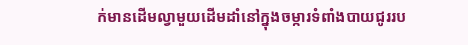ក់មានដើមល្វាមួយដើមដាំនៅក្នុងចម្ការទំពាំងបាយជូររប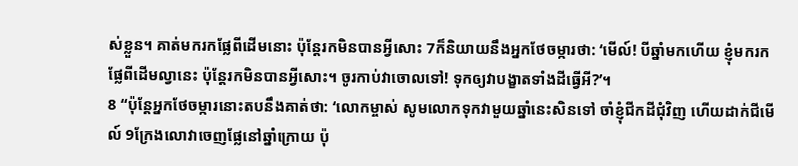ស់ខ្លួន។ គាត់មករកផ្លែពីដើមនោះ ប៉ុន្តែរកមិនបានអ្វីសោះ 7ក៏និយាយនឹងអ្នកថែចម្ការថា: ‘មើល៍! បីឆ្នាំមកហើយ ខ្ញុំមករកផ្លែពីដើមល្វានេះ ប៉ុន្តែរកមិនបានអ្វីសោះ។ ចូរកាប់វាចោលទៅ! ទុកឲ្យវាបង្ខាតទាំងដីធ្វើអី?’។
8 “ប៉ុន្តែអ្នកថែចម្ការនោះតបនឹងគាត់ថា: ‘លោកម្ចាស់ សូមលោកទុកវាមួយឆ្នាំនេះសិនទៅ ចាំខ្ញុំជីកដីជុំវិញ ហើយដាក់ជីមើល៍ 9ក្រែងលោវាចេញផ្លែនៅឆ្នាំក្រោយ ប៉ុ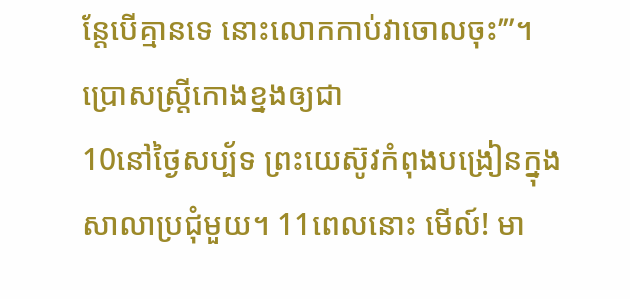ន្តែបើគ្មានទេ នោះលោកកាប់វាចោលចុះ’”។
ប្រោសស្រ្តីកោងខ្នងឲ្យជា
10នៅថ្ងៃសប្ប័ទ ព្រះយេស៊ូវកំពុងបង្រៀនក្នុងសាលាប្រជុំមួយ។ 11ពេលនោះ មើល៍! មា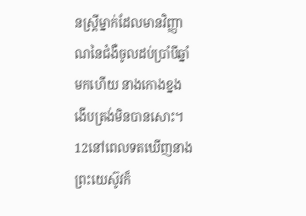នស្ត្រីម្នាក់ដែលមានវិញ្ញាណនៃជំងឺចូលដប់ប្រាំបីឆ្នាំមកហើយ នាងកោងខ្នង ងើបត្រង់មិនបានសោះ។ 12នៅពេលទតឃើញនាង ព្រះយេស៊ូវក៏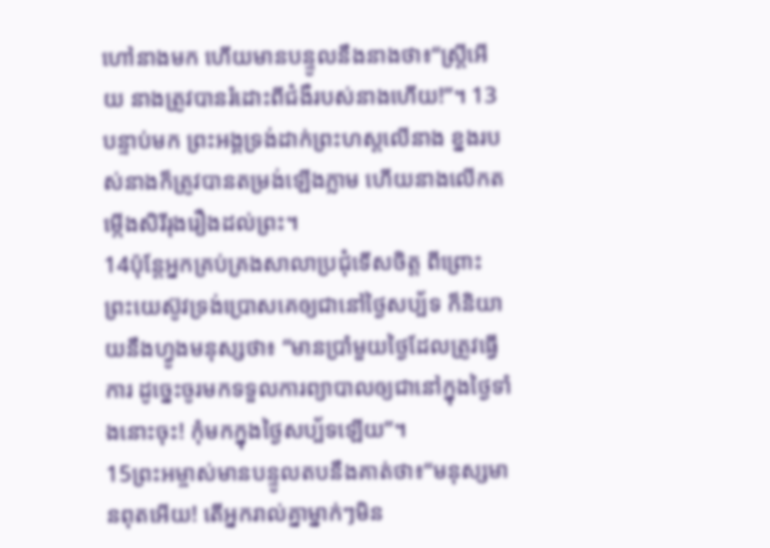ហៅនាងមក ហើយមានបន្ទូលនឹងនាងថា៖“ស្ត្រីអើយ នាងត្រូវបានរំដោះពីជំងឺរបស់នាងហើយ!”។ 13បន្ទាប់មក ព្រះអង្គទ្រង់ដាក់ព្រះហស្តលើនាង ខ្នងរបស់នាងក៏ត្រូវបានតម្រង់ឡើងភ្លាម ហើយនាងលើកតម្កើងសិរីរុងរឿងដល់ព្រះ។
14ប៉ុន្តែអ្នកគ្រប់គ្រងសាលាប្រជុំទើសចិត្ត ពីព្រោះព្រះយេស៊ូវទ្រង់ប្រោសគេឲ្យជានៅថ្ងៃសប្ប័ទ ក៏និយាយនឹងហ្វូងមនុស្សថា៖ “មានប្រាំមួយថ្ងៃដែលត្រូវធ្វើការ ដូច្នេះចូរមកទទួលការព្យាបាលឲ្យជានៅក្នុងថ្ងៃទាំងនោះចុះ! កុំមកក្នុងថ្ងៃសប្ប័ទឡើយ”។
15ព្រះអម្ចាស់មានបន្ទូលតបនឹងគាត់ថា៖“មនុស្សមានពុតអើយ! តើអ្នករាល់គ្នាម្នាក់ៗមិន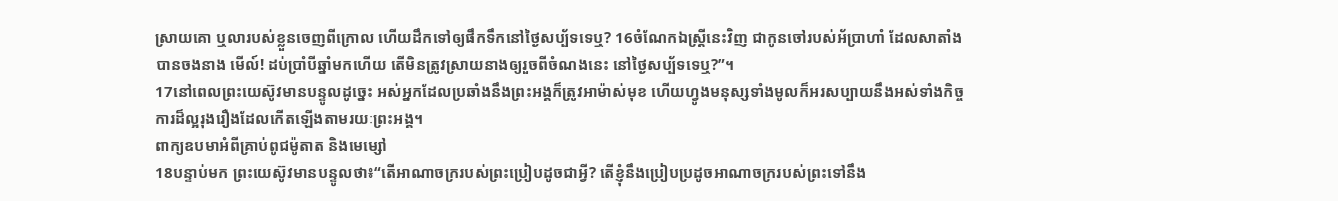ស្រាយគោ ឬលារបស់ខ្លួនចេញពីក្រោល ហើយដឹកទៅឲ្យផឹកទឹកនៅថ្ងៃសប្ប័ទទេឬ? 16ចំណែកឯស្ត្រីនេះវិញ ជាកូនចៅរបស់អ័ប្រាហាំ ដែលសាតាំងបានចងនាង មើល៍! ដប់ប្រាំបីឆ្នាំមកហើយ តើមិនត្រូវស្រាយនាងឲ្យរួចពីចំណងនេះ នៅថ្ងៃសប្ប័ទទេឬ?”។
17នៅពេលព្រះយេស៊ូវមានបន្ទូលដូច្នេះ អស់អ្នកដែលប្រឆាំងនឹងព្រះអង្គក៏ត្រូវអាម៉ាស់មុខ ហើយហ្វូងមនុស្សទាំងមូលក៏អរសប្បាយនឹងអស់ទាំងកិច្ចការដ៏ល្អរុងរឿងដែលកើតឡើងតាមរយៈព្រះអង្គ។
ពាក្យឧបមាអំពីគ្រាប់ពូជម៉ូតាត និងមេម្សៅ
18បន្ទាប់មក ព្រះយេស៊ូវមានបន្ទូលថា៖“តើអាណាចក្ររបស់ព្រះប្រៀបដូចជាអ្វី? តើខ្ញុំនឹងប្រៀបប្រដូចអាណាចក្ររបស់ព្រះទៅនឹង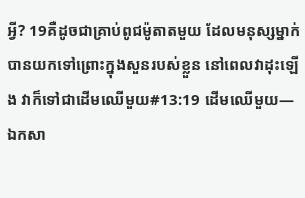អ្វី? 19គឺដូចជាគ្រាប់ពូជម៉ូតាតមួយ ដែលមនុស្សម្នាក់បានយកទៅព្រោះក្នុងសួនរបស់ខ្លួន នៅពេលវាដុះឡើង វាក៏ទៅជាដើមឈើមួយ#13:19 ដើមឈើមួយ―ឯកសា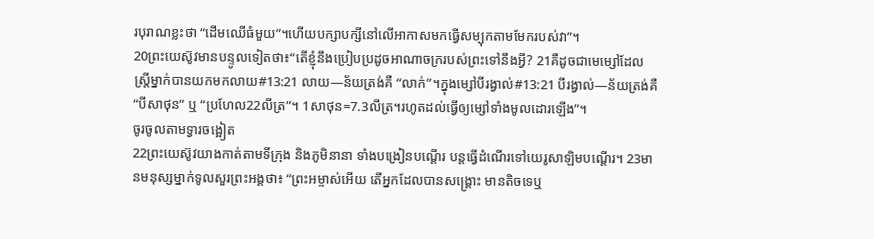របុរាណខ្លះថា “ដើមឈើធំមួយ”។ហើយបក្សាបក្សីនៅលើអាកាសមកធ្វើសម្បុកតាមមែករបស់វា”។
20ព្រះយេស៊ូវមានបន្ទូលទៀតថា៖“តើខ្ញុំនឹងប្រៀបប្រដូចអាណាចក្ររបស់ព្រះទៅនឹងអ្វី? 21គឺដូចជាមេម្សៅដែលស្ត្រីម្នាក់បានយកមកលាយ#13:21 លាយ―ន័យត្រង់គឺ “លាក់”។ក្នុងម្សៅបីរង្វាល់#13:21 បីរង្វាល់―ន័យត្រង់គឺ “បីសាថុន” ឬ “ប្រហែល22លីត្រ”។ 1សាថុន=7.3លីត្រ។រហូតដល់ធ្វើឲ្យម្សៅទាំងមូលដោរឡើង”។
ចូរចូលតាមទ្វារចង្អៀត
22ព្រះយេស៊ូវយាងកាត់តាមទីក្រុង និងភូមិនានា ទាំងបង្រៀនបណ្ដើរ បន្តធ្វើដំណើរទៅយេរូសាឡិមបណ្ដើរ។ 23មានមនុស្សម្នាក់ទូលសួរព្រះអង្គថា៖ “ព្រះអម្ចាស់អើយ តើអ្នកដែលបានសង្គ្រោះ មានតិចទេឬ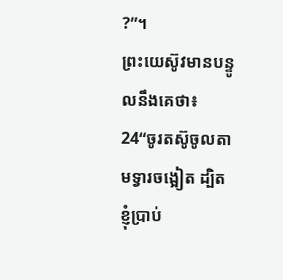?”។
ព្រះយេស៊ូវមានបន្ទូលនឹងគេថា៖ 24“ចូរតស៊ូចូលតាមទ្វារចង្អៀត ដ្បិតខ្ញុំប្រាប់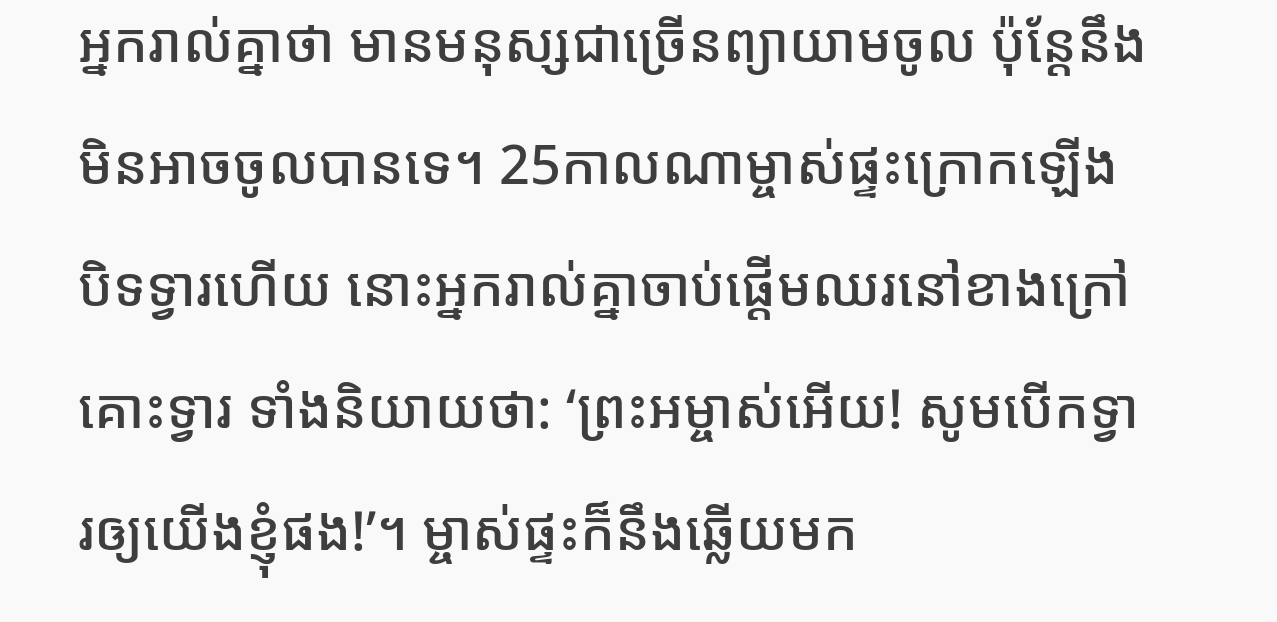អ្នករាល់គ្នាថា មានមនុស្សជាច្រើនព្យាយាមចូល ប៉ុន្តែនឹងមិនអាចចូលបានទេ។ 25កាលណាម្ចាស់ផ្ទះក្រោកឡើងបិទទ្វារហើយ នោះអ្នករាល់គ្នាចាប់ផ្ដើមឈរនៅខាងក្រៅ គោះទ្វារ ទាំងនិយាយថា: ‘ព្រះអម្ចាស់អើយ! សូមបើកទ្វារឲ្យយើងខ្ញុំផង!’។ ម្ចាស់ផ្ទះក៏នឹងឆ្លើយមក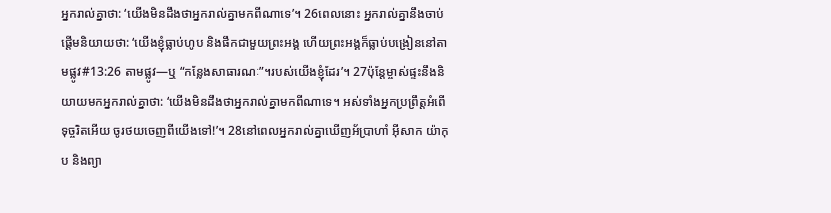អ្នករាល់គ្នាថា: ‘យើងមិនដឹងថាអ្នករាល់គ្នាមកពីណាទេ’។ 26ពេលនោះ អ្នករាល់គ្នានឹងចាប់ផ្ដើមនិយាយថា: ‘យើងខ្ញុំធ្លាប់ហូប និងផឹកជាមួយព្រះអង្គ ហើយព្រះអង្គក៏ធ្លាប់បង្រៀននៅតាមផ្លូវ#13:26 តាមផ្លូវ―ឬ “កន្លែងសាធារណៈ”។របស់យើងខ្ញុំដែរ’។ 27ប៉ុន្តែម្ចាស់ផ្ទះនឹងនិយាយមកអ្នករាល់គ្នាថា: ‘យើងមិនដឹងថាអ្នករាល់គ្នាមកពីណាទេ។ អស់ទាំងអ្នកប្រព្រឹត្តអំពើទុច្ចរិតអើយ ចូរថយចេញពីយើងទៅ!’។ 28នៅពេលអ្នករាល់គ្នាឃើញអ័ប្រាហាំ អ៊ីសាក យ៉ាកុប និងព្យា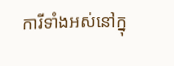ការីទាំងអស់នៅក្នុ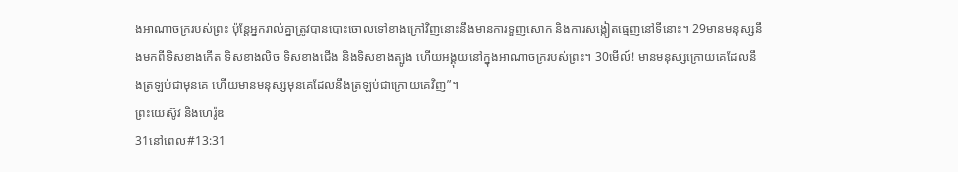ងអាណាចក្ររបស់ព្រះ ប៉ុន្តែអ្នករាល់គ្នាត្រូវបានបោះចោលទៅខាងក្រៅវិញនោះនឹងមានការទួញសោក និងការសង្កៀតធ្មេញនៅទីនោះ។ 29មានមនុស្សនឹងមកពីទិសខាងកើត ទិសខាងលិច ទិសខាងជើង និងទិសខាងត្បូង ហើយអង្គុយនៅក្នុងអាណាចក្ររបស់ព្រះ។ 30មើល៍! មានមនុស្សក្រោយគេដែលនឹងត្រឡប់ជាមុនគេ ហើយមានមនុស្សមុនគេដែលនឹងត្រឡប់ជាក្រោយគេវិញ”។
ព្រះយេស៊ូវ និងហេរ៉ូឌ
31នៅពេល#13:31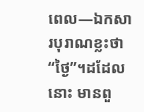ពេល―ឯកសារបុរាណខ្លះថា “ថ្ងៃ”។ដដែលនោះ មានពួ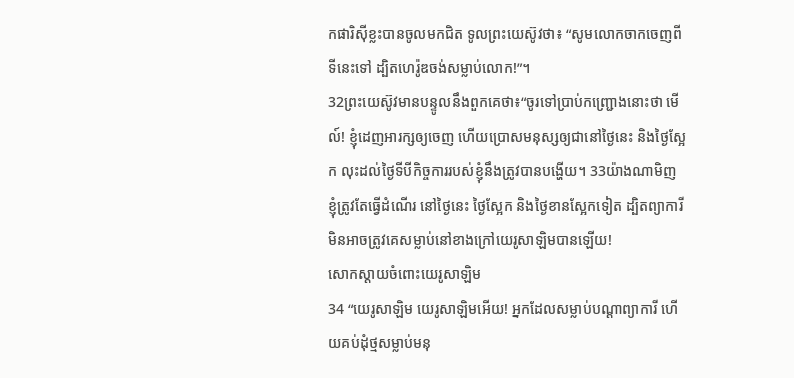កផារិស៊ីខ្លះបានចូលមកជិត ទូលព្រះយេស៊ូវថា៖ “សូមលោកចាកចេញពីទីនេះទៅ ដ្បិតហេរ៉ូឌចង់សម្លាប់លោក!”។
32ព្រះយេស៊ូវមានបន្ទូលនឹងពួកគេថា៖“ចូរទៅប្រាប់កញ្ជ្រោងនោះថា មើល៍! ខ្ញុំដេញអារក្សឲ្យចេញ ហើយប្រោសមនុស្សឲ្យជានៅថ្ងៃនេះ និងថ្ងៃស្អែក លុះដល់ថ្ងៃទីបីកិច្ចការរបស់ខ្ញុំនឹងត្រូវបានបង្ហើយ។ 33យ៉ាងណាមិញ ខ្ញុំត្រូវតែធ្វើដំណើរ នៅថ្ងៃនេះ ថ្ងៃស្អែក និងថ្ងៃខានស្អែកទៀត ដ្បិតព្យាការីមិនអាចត្រូវគេសម្លាប់នៅខាងក្រៅយេរូសាឡិមបានឡើយ!
សោកស្ដាយចំពោះយេរូសាឡិម
34 “យេរូសាឡិម យេរូសាឡិមអើយ! អ្នកដែលសម្លាប់បណ្ដាព្យាការី ហើយគប់ដុំថ្មសម្លាប់មនុ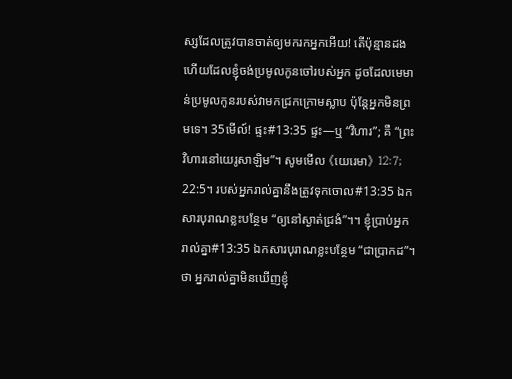ស្សដែលត្រូវបានចាត់ឲ្យមករកអ្នកអើយ! តើប៉ុន្មានដងហើយដែលខ្ញុំចង់ប្រមូលកូនចៅរបស់អ្នក ដូចដែលមេមាន់ប្រមូលកូនរបស់វាមកជ្រកក្រោមស្លាប ប៉ុន្តែអ្នកមិនព្រមទេ។ 35មើល៍! ផ្ទះ#13:35 ផ្ទះ―ឬ “វិហារ”; គឺ “ព្រះវិហារនៅយេរូសាឡិម”។ សូមមើល 《យេរេមា》 12:7; 22:5។ របស់អ្នករាល់គ្នានឹងត្រូវទុកចោល#13:35 ឯកសារបុរាណខ្លះបន្ថែម “ឲ្យនៅស្ងាត់ជ្រងំ”។។ ខ្ញុំប្រាប់អ្នករាល់គ្នា#13:35 ឯកសារបុរាណខ្លះបន្ថែម “ជាប្រាកដ”។ថា អ្នករាល់គ្នាមិនឃើញខ្ញុំ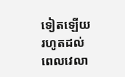ទៀតឡើយ រហូតដល់ពេលវេលា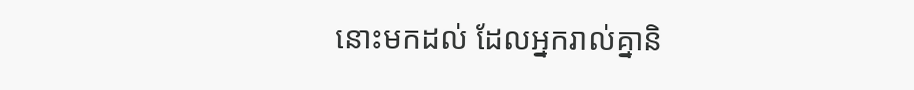នោះមកដល់ ដែលអ្នករាល់គ្នានិ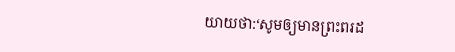យាយថា:‘សូមឲ្យមានព្រះពរដ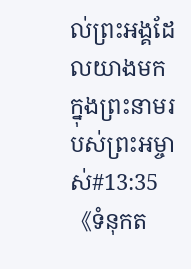ល់ព្រះអង្គដែលយាងមកក្នុងព្រះនាមរបស់ព្រះអម្ចាស់#13:35 《ទំនុកត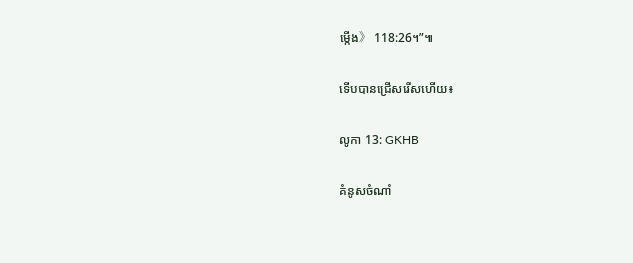ម្កើង》 118:26។”៕

ទើបបានជ្រើសរើសហើយ៖

លូកា 13: GKHB

គំនូសចំណាំ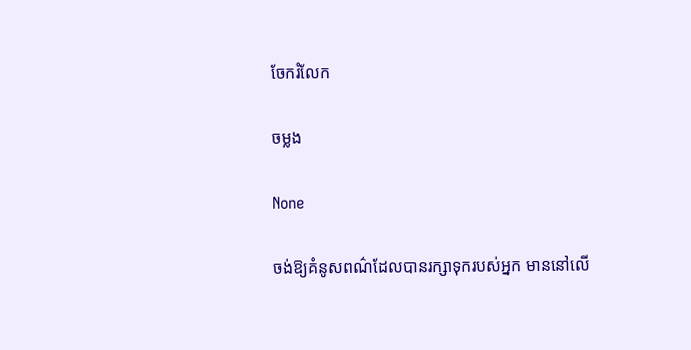ចែករំលែក

ចម្លង

None

ចង់ឱ្យគំនូសពណ៌ដែលបានរក្សាទុករបស់អ្នក មាននៅលើ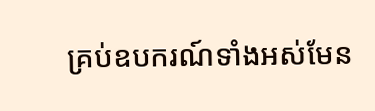គ្រប់ឧបករណ៍ទាំងអស់មែន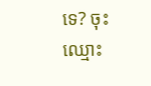ទេ? ចុះឈ្មោះ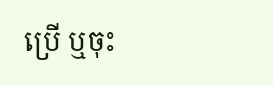ប្រើ ឬចុះ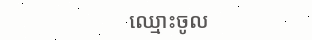ឈ្មោះចូល